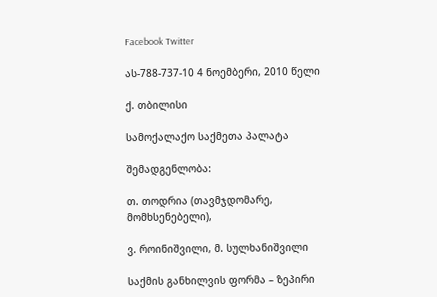Facebook Twitter

ას-788-737-10 4 ნოემბერი, 2010 წელი

ქ. თბილისი

სამოქალაქო საქმეთა პალატა

შემადგენლობა:

თ. თოდრია (თავმჯდომარე, მომხსენებელი),

ვ. როინიშვილი, მ. სულხანიშვილი

საქმის განხილვის ფორმა – ზეპირი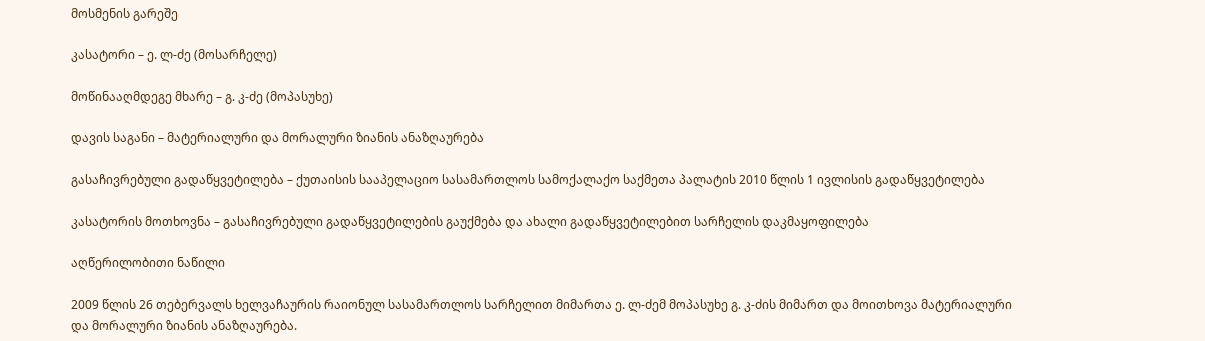მოსმენის გარეშე

კასატორი – ე. ლ-ძე (მოსარჩელე)

მოწინააღმდეგე მხარე – გ. კ-ძე (მოპასუხე)

დავის საგანი – მატერიალური და მორალური ზიანის ანაზღაურება

გასაჩივრებული გადაწყვეტილება – ქუთაისის სააპელაციო სასამართლოს სამოქალაქო საქმეთა პალატის 2010 წლის 1 ივლისის გადაწყვეტილება

კასატორის მოთხოვნა – გასაჩივრებული გადაწყვეტილების გაუქმება და ახალი გადაწყვეტილებით სარჩელის დაკმაყოფილება

აღწერილობითი ნაწილი

2009 წლის 26 თებერვალს ხელვაჩაურის რაიონულ სასამართლოს სარჩელით მიმართა ე. ლ-ძემ მოპასუხე გ. კ-ძის მიმართ და მოითხოვა მატერიალური და მორალური ზიანის ანაზღაურება.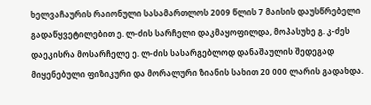ხელვაჩაურის რაიონული სასამართლოს 2009 წლის 7 მაისის დაუსწრებელი გადაწყვეტილებით ე. ლ-ძის სარჩელი დაკმაყოფილდა, მოპასუხე გ. კ-ძეს დაეკისრა მოსარჩელე ე. ლ-ძის სასარგებლოდ დანაშაულის შედეგად მიყენებული ფიზიკური და მორალური ზიანის სახით 20 000 ლარის გადახდა.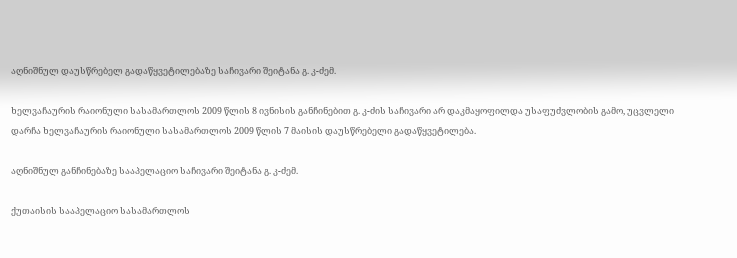აღნიშნულ დაუსწრებელ გადაწყვეტილებაზე საჩივარი შეიტანა გ. კ-ძემ.

ხელვაჩაურის რაიონული სასამართლოს 2009 წლის 8 ივნისის განჩინებით გ. კ-ძის საჩივარი არ დაკმაყოფილდა უსაფუძვლობის გამო, უცვლელი დარჩა ხელვაჩაურის რაიონული სასამართლოს 2009 წლის 7 მაისის დაუსწრებელი გადაწყვეტილება.

აღნიშნულ განჩინებაზე სააპელაციო საჩივარი შეიტანა გ. კ-ძემ.

ქუთაისის სააპელაციო სასამართლოს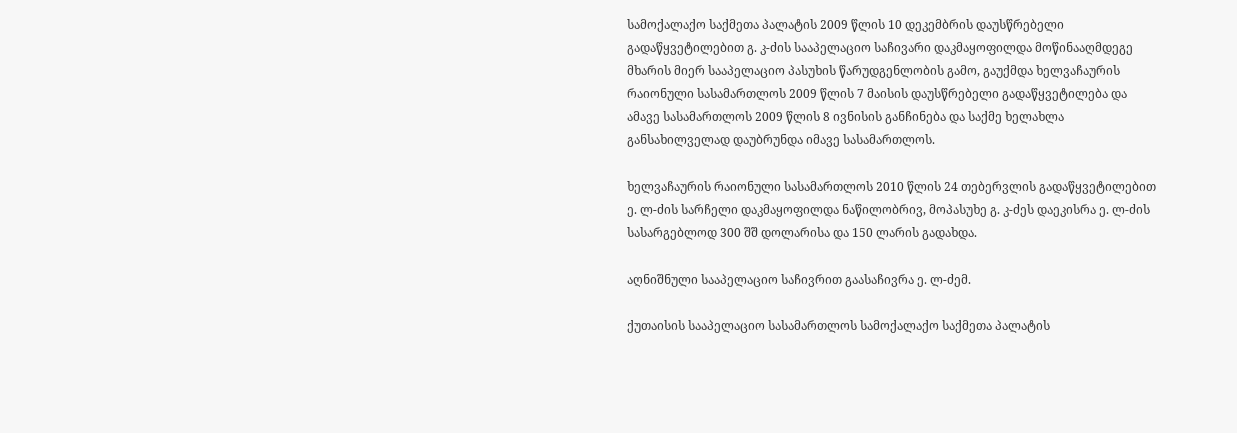სამოქალაქო საქმეთა პალატის 2009 წლის 10 დეკემბრის დაუსწრებელი გადაწყვეტილებით გ. კ-ძის სააპელაციო საჩივარი დაკმაყოფილდა მოწინააღმდეგე მხარის მიერ სააპელაციო პასუხის წარუდგენლობის გამო, გაუქმდა ხელვაჩაურის რაიონული სასამართლოს 2009 წლის 7 მაისის დაუსწრებელი გადაწყვეტილება და ამავე სასამართლოს 2009 წლის 8 ივნისის განჩინება და საქმე ხელახლა განსახილველად დაუბრუნდა იმავე სასამართლოს.

ხელვაჩაურის რაიონული სასამართლოს 2010 წლის 24 თებერვლის გადაწყვეტილებით ე. ლ-ძის სარჩელი დაკმაყოფილდა ნაწილობრივ, მოპასუხე გ. კ-ძეს დაეკისრა ე. ლ-ძის სასარგებლოდ 300 შშ დოლარისა და 150 ლარის გადახდა.

აღნიშნული სააპელაციო საჩივრით გაასაჩივრა ე. ლ-ძემ.

ქუთაისის სააპელაციო სასამართლოს სამოქალაქო საქმეთა პალატის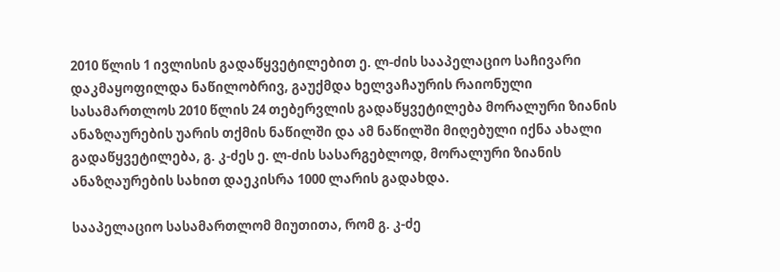2010 წლის 1 ივლისის გადაწყვეტილებით ე. ლ-ძის სააპელაციო საჩივარი დაკმაყოფილდა ნაწილობრივ, გაუქმდა ხელვაჩაურის რაიონული სასამართლოს 2010 წლის 24 თებერვლის გადაწყვეტილება მორალური ზიანის ანაზღაურების უარის თქმის ნაწილში და ამ ნაწილში მიღებული იქნა ახალი გადაწყვეტილება, გ. კ-ძეს ე. ლ-ძის სასარგებლოდ, მორალური ზიანის ანაზღაურების სახით დაეკისრა 1000 ლარის გადახდა.

სააპელაციო სასამართლომ მიუთითა, რომ გ. კ-ძე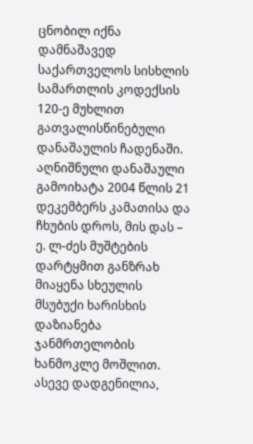ცნობილ იქნა დამნაშავედ საქართველოს სისხლის სამართლის კოდექსის 120-ე მუხლით გათვალისწინებული დანაშაულის ჩადენაში. აღნიშნული დანაშაული გამოიხატა 2004 წლის 21 დეკემბერს კამათისა და ჩხუბის დროს, მის დას – ე. ლ-ძეს მუშტების დარტყმით განზრახ მიაყენა სხეულის მსუბუქი ხარისხის დაზიანება ჯანმრთელობის ხანმოკლე მოშლით. ასევე დადგენილია,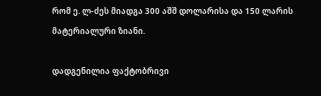რომ ე. ლ-ძეს მიადგა 300 აშშ დოლარისა და 150 ლარის მატერიალური ზიანი.

დადგენილია ფაქტობრივი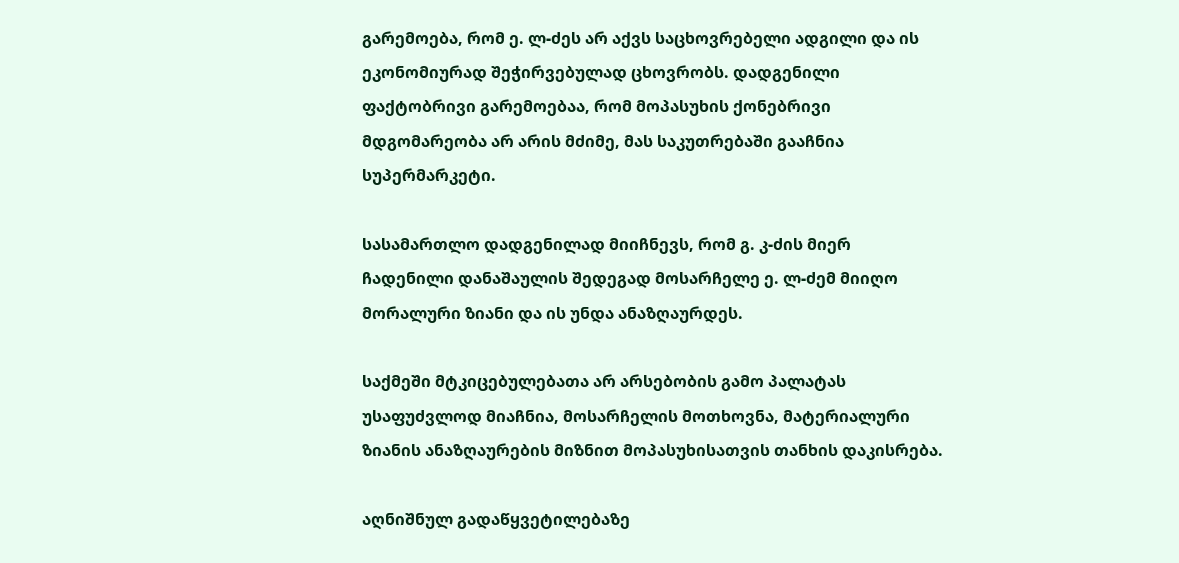გარემოება, რომ ე. ლ-ძეს არ აქვს საცხოვრებელი ადგილი და ის ეკონომიურად შეჭირვებულად ცხოვრობს. დადგენილი ფაქტობრივი გარემოებაა, რომ მოპასუხის ქონებრივი მდგომარეობა არ არის მძიმე, მას საკუთრებაში გააჩნია სუპერმარკეტი.

სასამართლო დადგენილად მიიჩნევს, რომ გ. კ-ძის მიერ ჩადენილი დანაშაულის შედეგად მოსარჩელე ე. ლ-ძემ მიიღო მორალური ზიანი და ის უნდა ანაზღაურდეს.

საქმეში მტკიცებულებათა არ არსებობის გამო პალატას უსაფუძვლოდ მიაჩნია, მოსარჩელის მოთხოვნა, მატერიალური ზიანის ანაზღაურების მიზნით მოპასუხისათვის თანხის დაკისრება.

აღნიშნულ გადაწყვეტილებაზე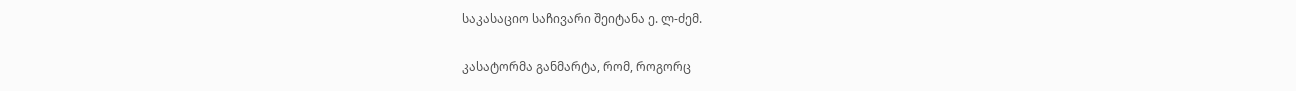საკასაციო საჩივარი შეიტანა ე. ლ-ძემ.

კასატორმა განმარტა, რომ, როგორც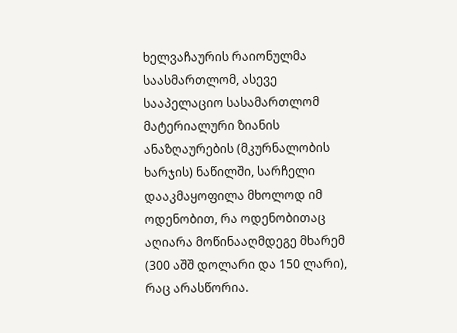ხელვაჩაურის რაიონულმა საასმართლომ, ასევე სააპელაციო სასამართლომ მატერიალური ზიანის ანაზღაურების (მკურნალობის ხარჯის) ნაწილში, სარჩელი დააკმაყოფილა მხოლოდ იმ ოდენობით, რა ოდენობითაც აღიარა მოწინააღმდეგე მხარემ (300 აშშ დოლარი და 150 ლარი), რაც არასწორია.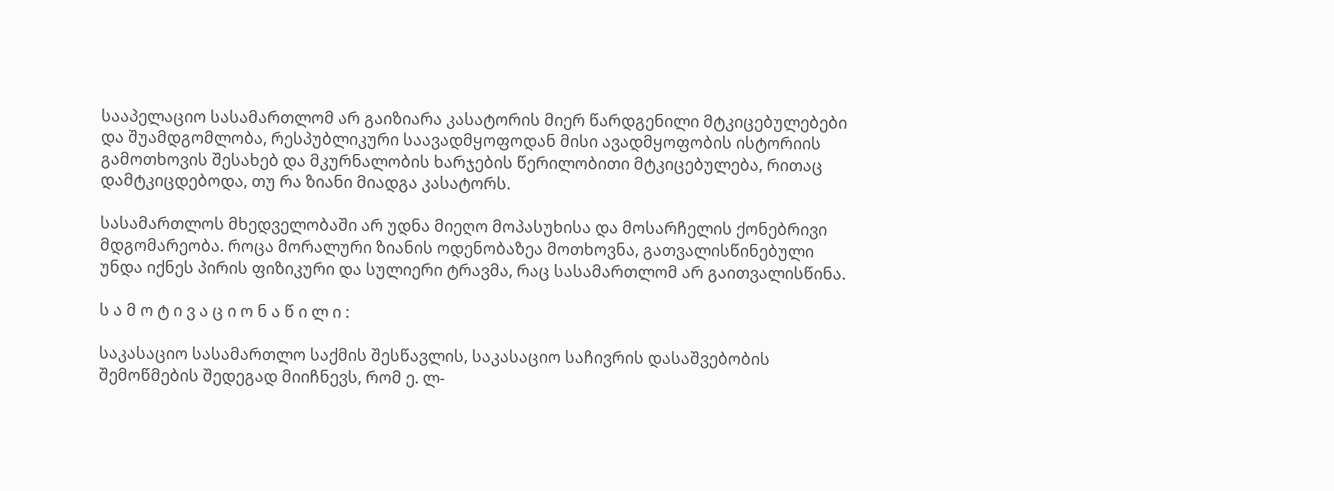სააპელაციო სასამართლომ არ გაიზიარა კასატორის მიერ წარდგენილი მტკიცებულებები და შუამდგომლობა, რესპუბლიკური საავადმყოფოდან მისი ავადმყოფობის ისტორიის გამოთხოვის შესახებ და მკურნალობის ხარჯების წერილობითი მტკიცებულება, რითაც დამტკიცდებოდა, თუ რა ზიანი მიადგა კასატორს.

სასამართლოს მხედველობაში არ უდნა მიეღო მოპასუხისა და მოსარჩელის ქონებრივი მდგომარეობა. როცა მორალური ზიანის ოდენობაზეა მოთხოვნა, გათვალისწინებული უნდა იქნეს პირის ფიზიკური და სულიერი ტრავმა, რაც სასამართლომ არ გაითვალისწინა.

ს ა მ ო ტ ი ვ ა ც ი ო ნ ა წ ი ლ ი :

საკასაციო სასამართლო საქმის შესწავლის, საკასაციო საჩივრის დასაშვებობის შემოწმების შედეგად მიიჩნევს, რომ ე. ლ-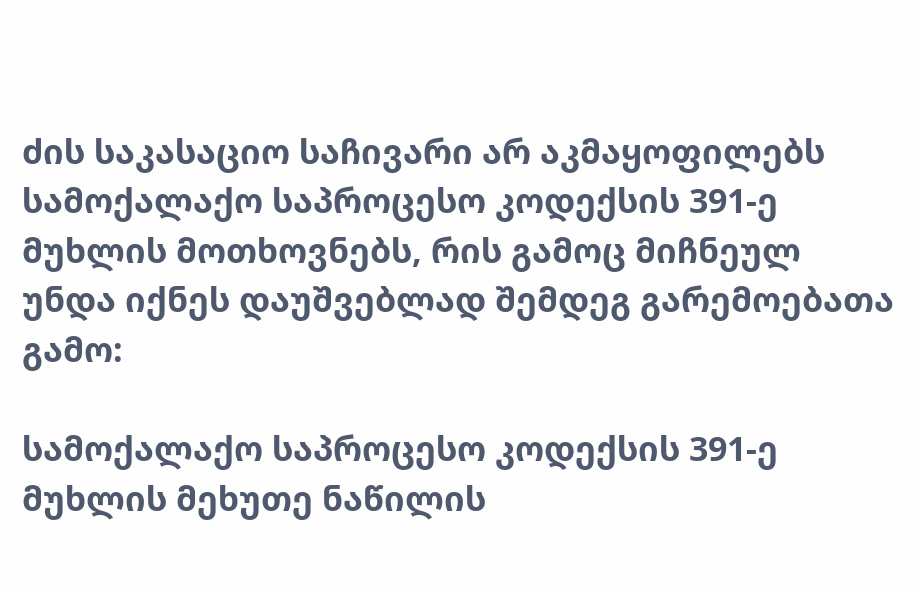ძის საკასაციო საჩივარი არ აკმაყოფილებს სამოქალაქო საპროცესო კოდექსის 391-ე მუხლის მოთხოვნებს, რის გამოც მიჩნეულ უნდა იქნეს დაუშვებლად შემდეგ გარემოებათა გამო:

სამოქალაქო საპროცესო კოდექსის 391-ე მუხლის მეხუთე ნაწილის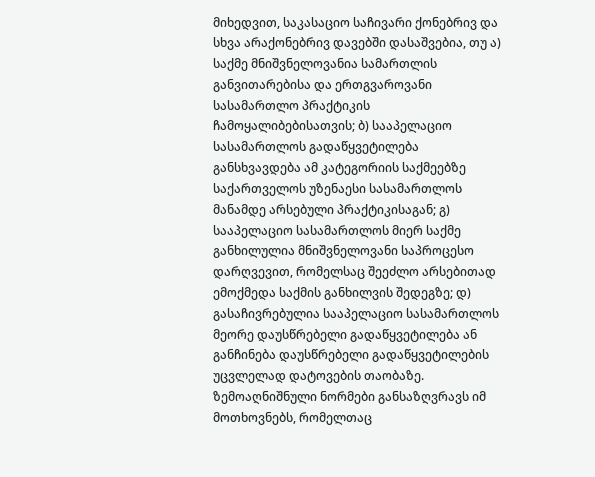მიხედვით, საკასაციო საჩივარი ქონებრივ და სხვა არაქონებრივ დავებში დასაშვებია, თუ ა) საქმე მნიშვნელოვანია სამართლის განვითარებისა და ერთგვაროვანი სასამართლო პრაქტიკის ჩამოყალიბებისათვის; ბ) სააპელაციო სასამართლოს გადაწყვეტილება განსხვავდება ამ კატეგორიის საქმეებზე საქართველოს უზენაესი სასამართლოს მანამდე არსებული პრაქტიკისაგან; გ) სააპელაციო სასამართლოს მიერ საქმე განხილულია მნიშვნელოვანი საპროცესო დარღვევით, რომელსაც შეეძლო არსებითად ემოქმედა საქმის განხილვის შედეგზე; დ) გასაჩივრებულია სააპელაციო სასამართლოს მეორე დაუსწრებელი გადაწყვეტილება ან განჩინება დაუსწრებელი გადაწყვეტილების უცვლელად დატოვების თაობაზე. ზემოაღნიშნული ნორმები განსაზღვრავს იმ მოთხოვნებს, რომელთაც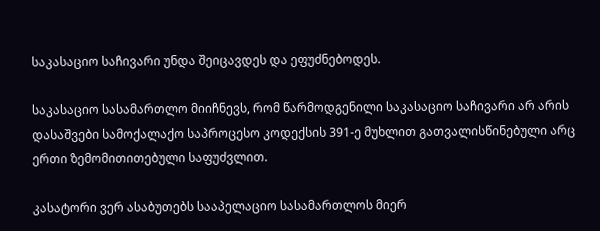საკასაციო საჩივარი უნდა შეიცავდეს და ეფუძნებოდეს.

საკასაციო სასამართლო მიიჩნევს, რომ წარმოდგენილი საკასაციო საჩივარი არ არის დასაშვები სამოქალაქო საპროცესო კოდექსის 391-ე მუხლით გათვალისწინებული არც ერთი ზემომითითებული საფუძვლით.

კასატორი ვერ ასაბუთებს სააპელაციო სასამართლოს მიერ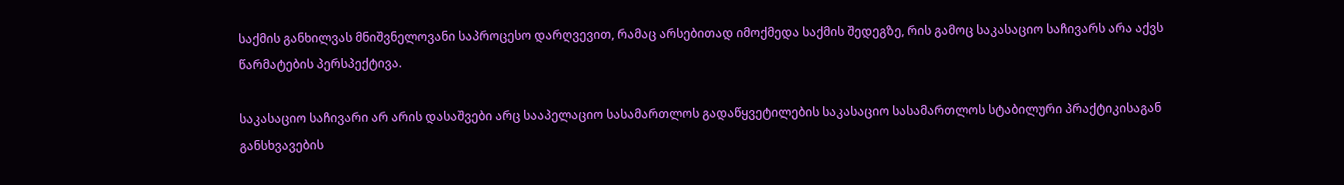საქმის განხილვას მნიშვნელოვანი საპროცესო დარღვევით, რამაც არსებითად იმოქმედა საქმის შედეგზე, რის გამოც საკასაციო საჩივარს არა აქვს წარმატების პერსპექტივა.

საკასაციო საჩივარი არ არის დასაშვები არც სააპელაციო სასამართლოს გადაწყვეტილების საკასაციო სასამართლოს სტაბილური პრაქტიკისაგან განსხვავების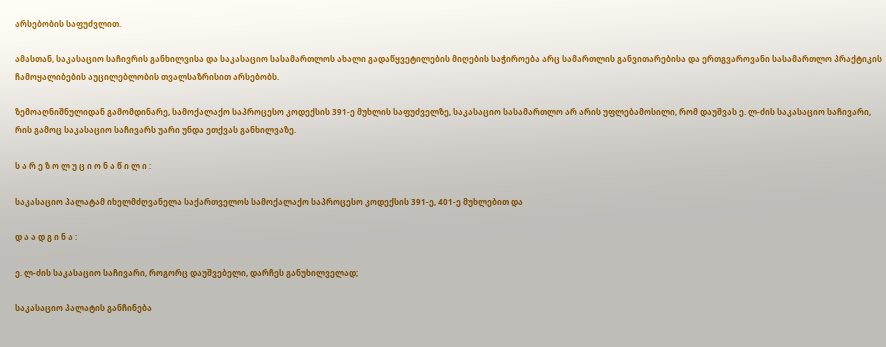არსებობის საფუძვლით.

ამასთან, საკასაციო საჩივრის განხილვისა და საკასაციო სასამართლოს ახალი გადაწყვეტილების მიღების საჭიროება არც სამართლის განვითარებისა და ერთგვაროვანი სასამართლო პრაქტიკის ჩამოყალიბების აუცილებლობის თვალსაზრისით არსებობს.

ზემოაღნიშნულიდან გამომდინარე, სამოქალაქო საპროცესო კოდექსის 391-ე მუხლის საფუძველზე, საკასაციო სასამართლო არ არის უფლებამოსილი, რომ დაუშვას ე. ლ-ძის საკასაციო საჩივარი, რის გამოც საკასაციო საჩივარს უარი უნდა ეთქვას განხილვაზე.

ს ა რ ე ზ ო ლ უ ც ი ო ნ ა წ ი ლ ი :

საკასაციო პალატამ იხელმძღვანელა საქართველოს სამოქალაქო საპროცესო კოდექსის 391-ე, 401-ე მუხლებით და

დ ა ა დ გ ი ნ ა :

ე. ლ-ძის საკასაციო საჩივარი, როგორც დაუშვებელი, დარჩეს განუხილველად;

საკასაციო პალატის განჩინება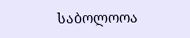საბოლოოა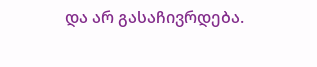და არ გასაჩივრდება.